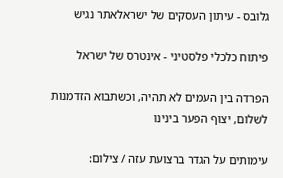גלובס - עיתון העסקים של ישראלאתר נגיש

פיתוח כלכלי פלסטיני - אינטרס של ישראל

הפרדה בין העמים לא תהיה, וכשתבוא הזדמנות לשלום, יצוף הפער בינינו

עימותים על הגדר ברצועת עזה / צילום: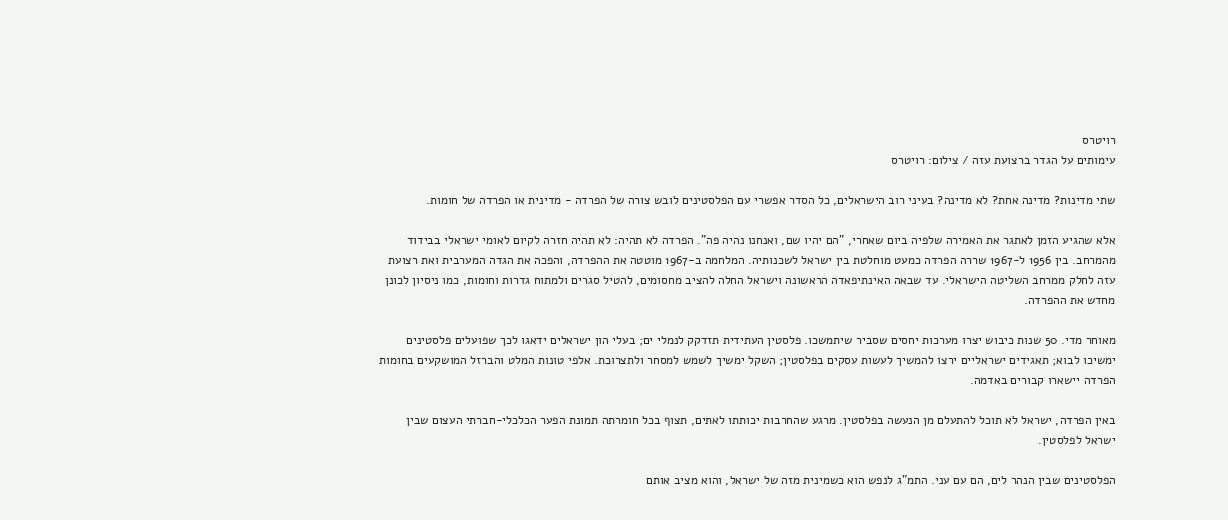רויטרס
עימותים על הגדר ברצועת עזה / צילום: רויטרס

שתי מדינות? מדינה אחת? לא מדינה? בעיני רוב הישראלים, כל הסדר אפשרי עם הפלסטינים לובש צורה של הפרדה - מדינית או הפרדה של חומות.

אלא שהגיע הזמן לאתגר את האמירה שלפיה ביום שאחרי, "הם יהיו שם, ואנחנו נהיה פה". הפרדה לא תהיה: לא תהיה חזרה לקיום לאומי ישראלי בבידוד מהמרחב. בין 1956 ל-1967 שררה הפרדה כמעט מוחלטת בין ישראל לשכנותיה. המלחמה ב-1967 מוטטה את ההפרדה, והפכה את הגדה המערבית ואת רצועת עזה לחלק ממרחב השליטה הישראלי. עד שבאה האינתיפאדה הראשונה וישראל החלה להציב מחסומים, להטיל סגרים ולמתוח גדרות וחומות, כמו ניסיון לכונן מחדש את ההפרדה.

מאוחר מדי. 50 שנות כיבוש יצרו מערכות יחסים שסביר שיתמשכו. פלסטין העתידית תזדקק לנמלי ים; בעלי הון ישראלים ידאגו לכך שפועלים פלסטינים ימשיכו לבוא; תאגידים ישראליים ירצו להמשיך לעשות עסקים בפלסטין; השקל ימשיך לשמש למסחר ולתצרוכת. אלפי טונות המלט והברזל המושקעים בחומות הפרדה יישארו קבורים באדמה.

באין הפרדה, ישראל לא תוכל להתעלם מן הנעשה בפלסטין. מרגע שהחרבות יכותתו לאתים, תצוף בכל חומרתה תמונת הפער הכלכלי-חברתי העצום שבין ישראל לפלסטין.

הפלסטינים שבין הנהר לים, הם עם עני. התמ"ג לנפש הוא כשמינית מזה של ישראל, והוא מציב אותם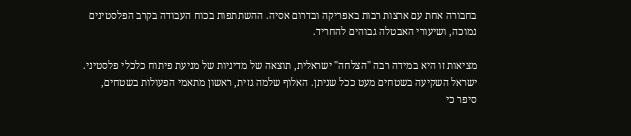בחבורה אחת עם ארצות רבות באפריקה ובדרום אסיה. ההשתתפות בכוח העבודה בקרב הפלסטינים נמוכה, ושיעורי האבטלה גבוהים להחריד.

מציאות זו היא במידה רבה "הצלחה" ישראלית, תוצאה של מדיניות של מניעת פיתוח כלכלי פלסטיני. ישראל השקיעה בשטחים מעט ככל שניתן. האלוף שלמה גזית, ראשון מתאמי הפעולות בשטחים, סיפר כי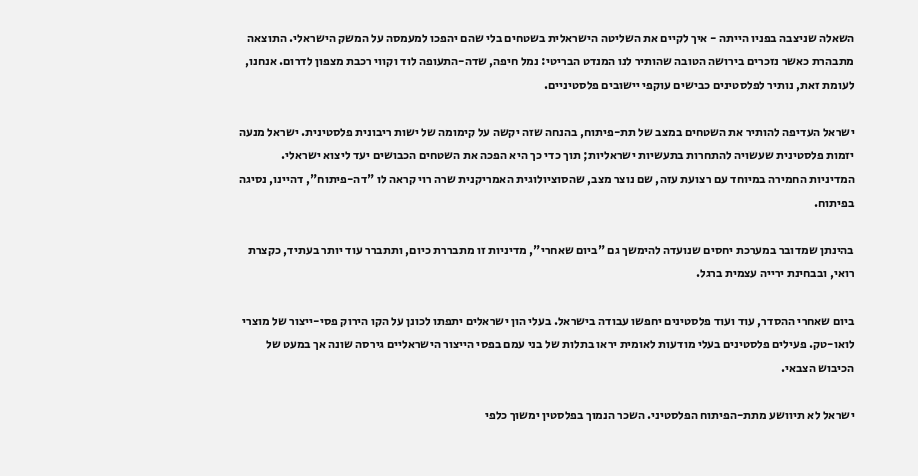השאלה שניצבה בפניו הייתה - איך לקיים את השליטה הישראלית בשטחים בלי שהם יהפכו למעמסה על המשק הישראלי. התוצאה מתבהרת כאשר נזכרים בירושה הטובה שהותיר לנו המנדט הבריטי: נמל חיפה, שדה-התעופה לוד וקווי רכבת מצפון לדרום. אנחנו, לעומת זאת, נותיר לפלסטינים כבישים עוקפי יישובים פלסטיניים.

ישראל העדיפה להותיר את השטחים במצב של תת-פיתוח, בהנחה שזה יקשה על קימומה של ישות ריבונית פלסטינית. ישראל מנעה יזמות פלסטינית שעשויה להתחרות בתעשיות ישראליות; תוך כדי כך היא הפכה את השטחים הכבושים יעד ליצוא ישראלי. המדיניות החמירה במיוחד עם רצועת עזה, שם נוצר מצב, שהסוציולוגית האמריקנית שרה רוי קראה לו "דה-פיתוח", דהיינו, נסיגה בפיתוח.

בהינתן שמדובר במערכת יחסים שנועדה להימשך גם "ביום שאחרי", מדיניות זו מתבררת כיום, ותתברר עוד יותר בעתיד, כקצרת רואי, ובבחינת ירייה עצמית ברגל.

ביום שאחרי ההסדר, עוד ועוד פלסטינים יחפשו עבודה בישראל. בעלי הון ישראלים יתפתו לכונן על הקו הירוק פסי-ייצור של מוצרי לואו-טק. פעילים פלסטינים בעלי מודעות לאומית יראו בתלות של בני עמם בפסי הייצור הישראליים גירסה שונה אך במעט של הכיבוש הצבאי.

ישראל לא תיוושע מתת-הפיתוח הפלסטיני. השכר הנמוך בפלסטין ימשוך כלפי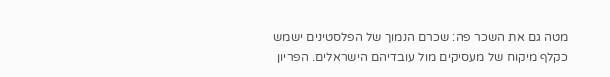מטה גם את השכר פה: שכרם הנמוך של הפלסטינים ישמש כקלף מיקוח של מעסיקים מול עובדיהם הישראלים. הפריון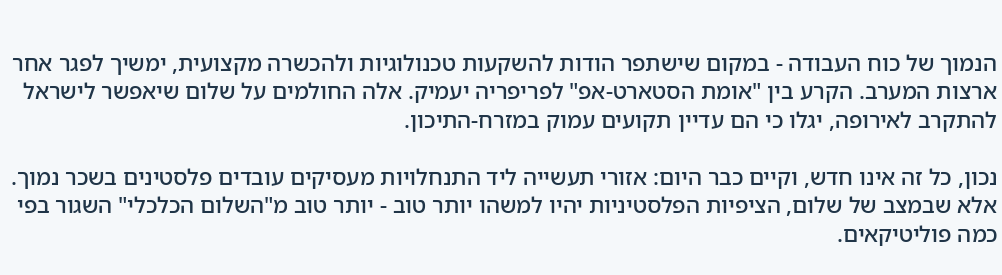הנמוך של כוח העבודה - במקום שישתפר הודות להשקעות טכנולוגיות ולהכשרה מקצועית, ימשיך לפגר אחר ארצות המערב. הקרע בין "אומת הסטארט-אפ" לפריפריה יעמיק. אלה החולמים על שלום שיאפשר לישראל להתקרב לאירופה, יגלו כי הם עדיין תקועים עמוק במזרח-התיכון.

נכון, כל זה אינו חדש, וקיים כבר היום: אזורי תעשייה ליד התנחלויות מעסיקים עובדים פלסטינים בשכר נמוך. אלא שבמצב של שלום, הציפיות הפלסטיניות יהיו למשהו יותר טוב - יותר טוב מ"השלום הכלכלי" השגור בפי כמה פוליטיקאים.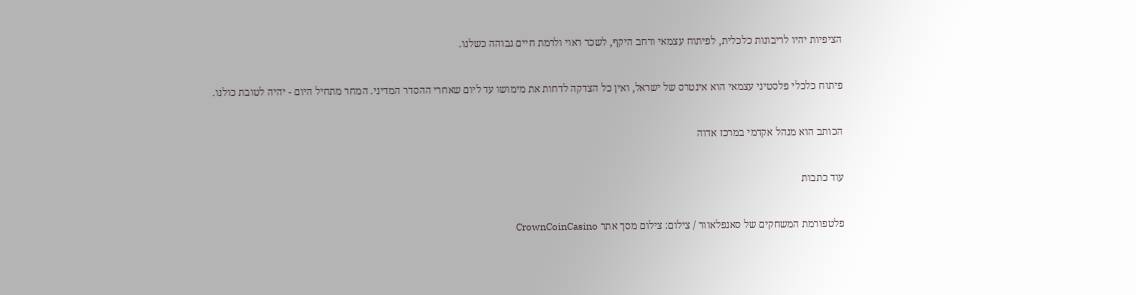הציפיות יהיו לריבונות כלכלית, לפיתוח עצמאי ורחב היקף, לשכר ראוי ולרמת חיים גבוהה כשלנו.

פיתוח כלכלי פלסטיני עצמאי הוא אינטרס של ישראל, ואין כל הצדקה לדחות את מימושו עד ליום שאחרי ההסדר המדיני. המחר מתחיל היום - יהיה לטובת כולנו.

הכותב הוא מנהל אקדמי במרכז אדוה

עוד כתבות

פלטפורמת המשחקים של סאנפלאוור / צילום: צילום מסך אתר CrownCoinCasino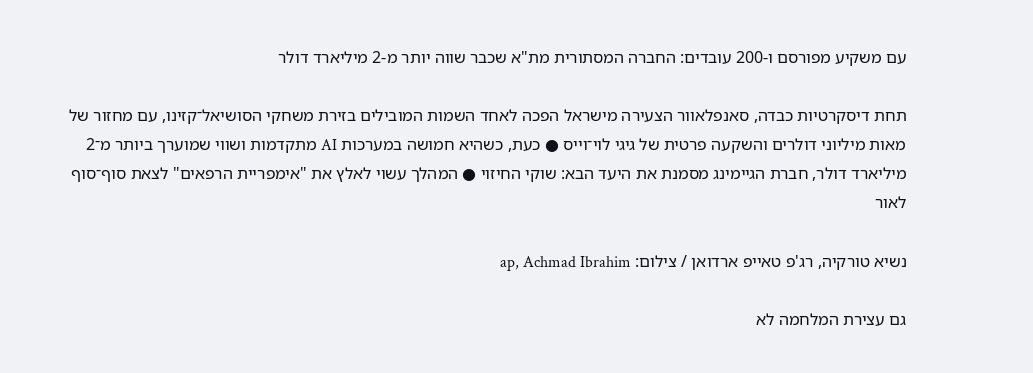עם משקיע מפורסם ו-200 עובדים: החברה המסתורית מת"א שכבר שווה יותר מ-2 מיליארד דולר

תחת דיסקרטיות כבדה, סאנפלאוור הצעירה מישראל הפכה לאחד השמות המובילים בזירת משחקי הסושיאל־קזינו, עם מחזור של מאות מיליוני דולרים והשקעה פרטית של גיגי לוי־וייס ● כעת, כשהיא חמושה במערכות AI מתקדמות ושווי שמוערך ביותר מ־2 מיליארד דולר, חברת הגיימינג מסמנת את היעד הבא: שוקי החיזוי ● המהלך עשוי לאלץ את "אימפריית הרפאים" לצאת סוף־סוף לאור

נשיא טורקיה, רג'פ טאייפ ארדואן / צילום: ap, Achmad Ibrahim

גם עצירת המלחמה לא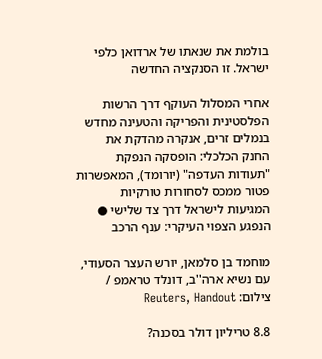בולמת את שנאתו של ארדואן כלפי ישראל. זו הסנקציה החדשה

אחרי המסלול העוקף דרך הרשות הפלסטינית והפריקה והטעינה מחדש בנמלים זרים, אנקרה מהדקת את החנק הכלכלי: הופסקה הנפקת "תעודות העדפה" (יורומד), המאפשרות פטור ממכס לסחורות טורקיות המגיעות לישראל דרך צד שלישי ● הנפגע הצפוי העיקרי: ענף הרכב

מוחמד בן סלמאן, יורש העצר הסעודי, עם נשיא ארה''ב, דונלד טראמפ / צילום: Reuters, Handout

8.8 טריליון דולר בסכנה?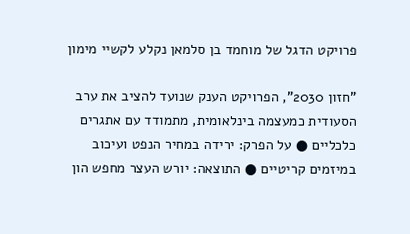פרויקט הדגל של מוחמד בן סלמאן נקלע לקשיי מימון

"חזון 2030", הפרויקט הענק שנועד להציב את ערב הסעודית כמעצמה בינלאומית, מתמודד עם אתגרים כלכליים ● על הפרק: ירידה במחיר הנפט ועיכוב במיזמים קריטיים ● התוצאה: יורש העצר מחפש הון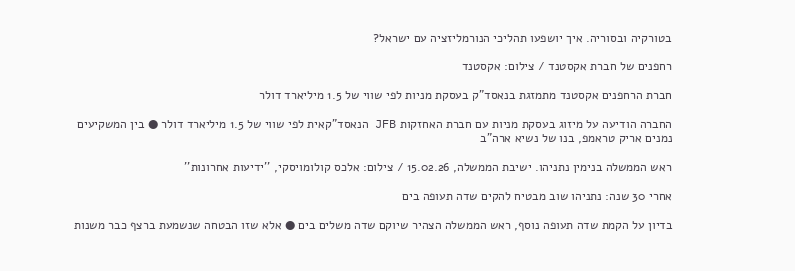בטורקיה ובסוריה. איך יושפעו תהליכי הנורמליזציה עם ישראל?

רחפנים של חברת אקסטנד / צילום: אקסטנד

חברת הרחפנים אקסטנד מתמזגת בנאסד"ק בעסקת מניות לפי שווי של 1.5 מיליארד דולר

החברה הודיעה על מיזוג בעסקת מניות עם חברת האחזקות JFB הנאסד"קאית לפי שווי של 1.5 מיליארד דולר ● בין המשקיעים נמנים אריק טראמפ, בנו של נשיא ארה"ב

ראש הממשלה בנימין נתניהו. ישיבת הממשלה, 15.02.26 / צילום: אלכס קולומויסקי, ''ידיעות אחרונות''

אחרי 30 שנה: נתניהו שוב מבטיח להקים שדה תעופה בים

בדיון על הקמת שדה תעופה נוסף, ראש הממשלה הצהיר שיוקם שדה משלים בים ● אלא שזו הבטחה שנשמעת ברצף כבר משנות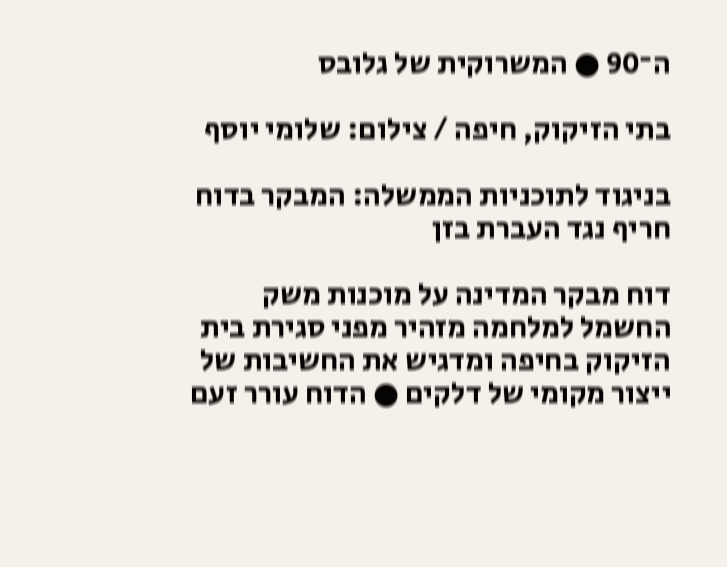ה־90 ● המשרוקית של גלובס

בתי הזיקוק, חיפה / צילום: שלומי יוסף

בניגוד לתוכניות הממשלה: המבקר בדוח חריף נגד העברת בזן

דוח מבקר המדינה על מוכנות משק החשמל למלחמה מזהיר מפני סגירת בית הזיקוק בחיפה ומדגיש את החשיבות של ייצור מקומי של דלקים ● הדוח עורר זעם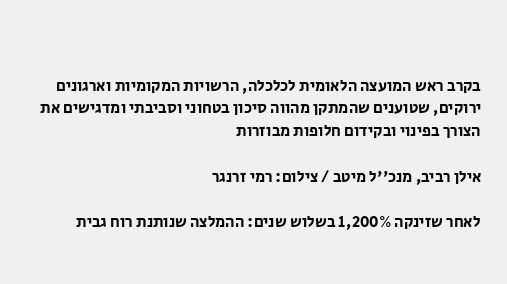בקרב ראש המועצה הלאומית לכלכלה, הרשויות המקומיות וארגונים ירוקים, שטוענים שהמתקן מהווה סיכון בטחוני וסביבתי ומדגישים את הצורך בפינוי ובקידום חלופות מבוזרות

אילן רביב, מנכ''ל מיטב / צילום: רמי זרנגר

לאחר שזינקה 1,200% בשלוש שנים: ההמלצה שנותנת רוח גבית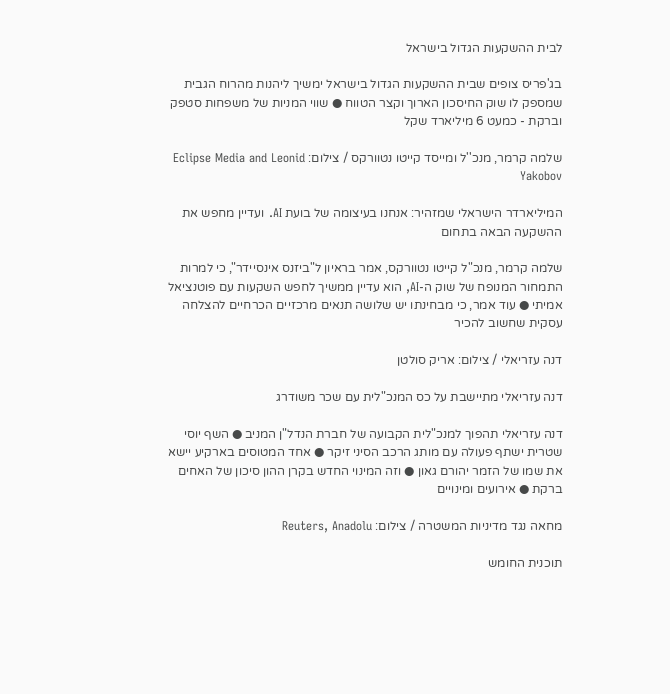לבית ההשקעות הגדול בישראל

בג'פריס צופים שבית ההשקעות הגדול בישראל ימשיך ליהנות מהרוח הגבית שמספק לו שוק החיסכון הארוך וקצר הטווח ● שווי המניות של משפחות סטפק וברקת - כמעט 6 מיליארד שקל

שלמה קרמר, מנכ''ל ומייסד קייטו נטוורקס / צילום: Eclipse Media and Leonid Yakobov

המיליארדר הישראלי שמזהיר: אנחנו בעיצומה של בועת AI. ועדיין מחפש את ההשקעה הבאה בתחום

שלמה קרמר, מנכ"ל קייטו נטוורקס, אמר בראיון ל"ביזנס אינסיידר", כי למרות התמחור המנופח של שוק ה-AI, הוא עדיין ממשיך לחפש השקעות עם פוטנציאל אמיתי ● עוד אמר, כי מבחינתו יש שלושה תנאים מרכזיים הכרחיים להצלחה עסקית שחשוב להכיר

דנה עזריאלי / צילום: אריק סולטן

דנה עזריאלי מתיישבת על כס המנכ"לית עם שכר משודרג

דנה עזריאלי תהפוך למנכ"לית הקבועה של חברת הנדל"ן המניב ● השף יוסי שטרית ישתף פעולה עם מותג הרכב הסיני זיקר ● אחד המטוסים בארקיע יישא את שמו של הזמר יהורם גאון ● וזה המינוי החדש בקרן ההון סיכון של האחים ברקת ● אירועים ומינויים

מחאה נגד מדיניות המשטרה / צילום: Reuters, Anadolu

תוכנית החומש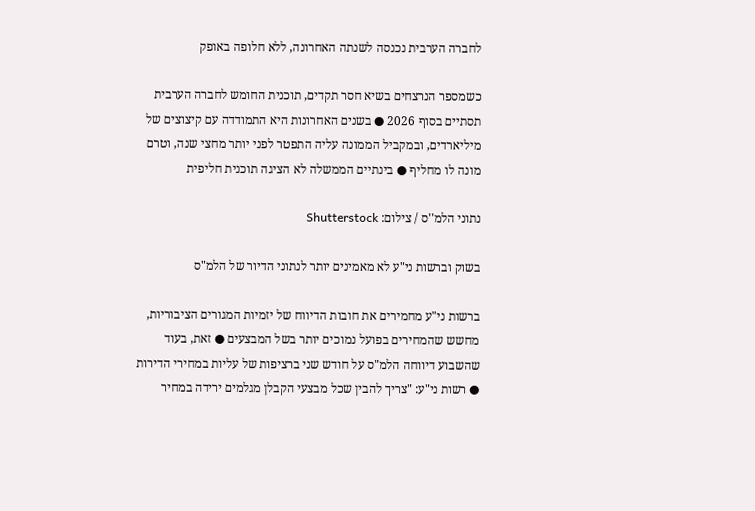לחברה הערבית נכנסה לשנתה האחרונה, ללא חלופה באופק

כשמספר הנרצחים בשיא חסר תקדים, תוכנית החומש לחברה הערבית תסתיים בסוף 2026 ● בשנים האחרונות היא התמודדה עם קיצוצים של מיליארדים, ובמקביל הממונה עליה התפטר לפני יותר מחצי שנה, וטרם מונה לו מחליף ● בינתיים הממשלה לא הציגה תוכנית חליפית

נתוני הלמ''ס / צילום: Shutterstock

בשוק וברשות ני"ע לא מאמינים יותר לנתוני הדיור של הלמ"ס

ברשות ני"ע מחמירים את חובות הדיווח של יזמיות המגורים הציבוריות, מחשש שהמחירים בפועל נמוכים יותר בשל המבצעים ● זאת, בעוד שהשבוע דיווחה הלמ"ס על חודש שני ברציפות של עליות במחירי הדירות ● רשות ני"ע: "צריך להבין שכל מבצעי הקבלן מגלמים ירידה במחיר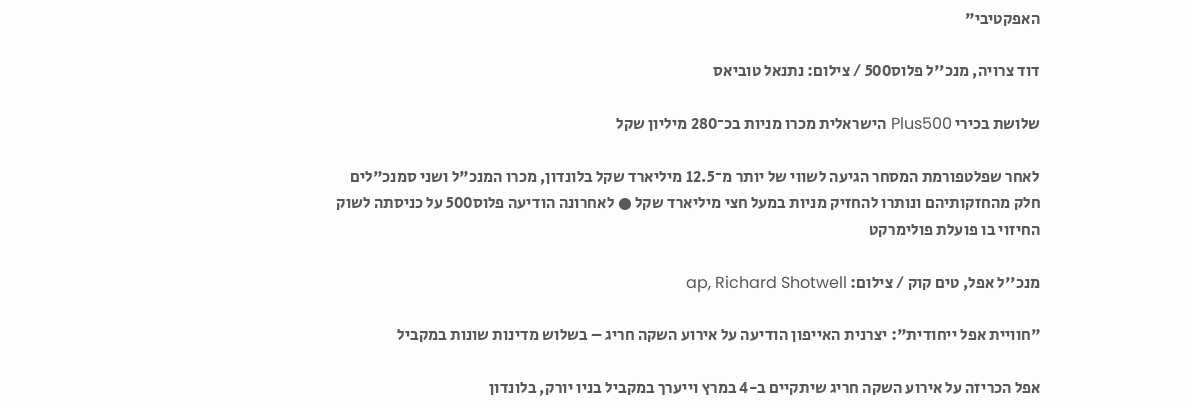האפקטיבי"

דוד צרויה, מנכ''ל פלוס500 / צילום: נתנאל טוביאס

שלושת בכירי Plus500 הישראלית מכרו מניות בכ־280 מיליון שקל

לאחר שפלטפורמת המסחר הגיעה לשווי של יותר מ־12.5 מיליארד שקל בלונדון, מכרו המנכ"ל ושני סמנכ"לים חלק מהחזקותיהם ונותרו להחזיק מניות במעל חצי מיליארד שקל ● לאחרונה הודיעה פלוס500 על כניסתה לשוק החיזוי בו פועלת פולימרקט

מנכ''ל אפל, טים קוק / צילום: ap, Richard Shotwell

"חוויית אפל ייחודית": יצרנית האייפון הודיעה על אירוע השקה חריג – בשלוש מדינות שונות במקביל

אפל הכריזה על אירוע השקה חריג שיתקיים ב-4 במרץ וייערך במקביל בניו יורק, בלונדון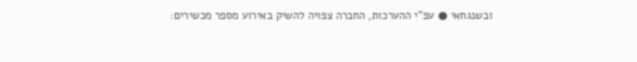ובשנגחאי ● עפ"י ההערכות, החברה צפויה להשיק באירוע מספר מכשירים: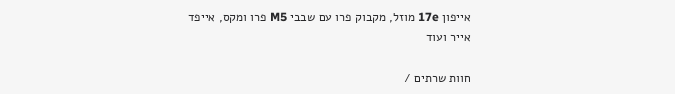אייפון 17e מוזל, מקבוק פרו עם שבבי M5 פרו ומקס, אייפד אייר ועוד

חוות שרתים /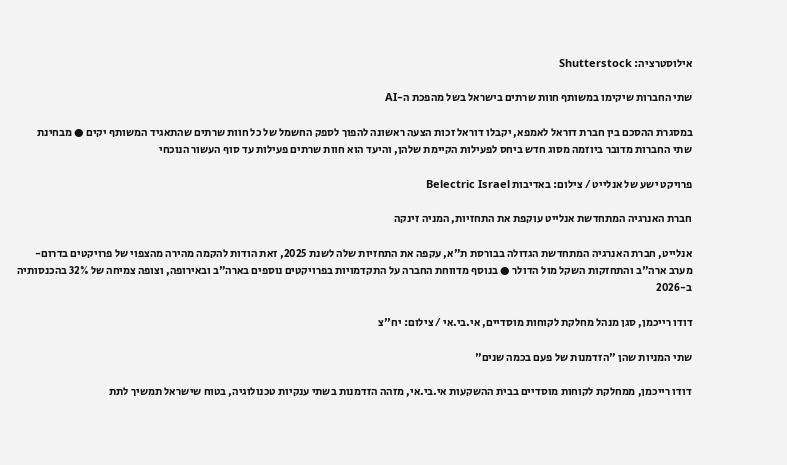אילוסטרציה: Shutterstock

שתי החברות שיקימו במשותף חוות שרתים בישראל בשל מהפכת ה-AI

במסגרת ההסכם בין חברת דוראל לאמפא, יקבלו דוראל זכות הצעה ראשונה להפוך לספק החשמל של כל חוות שרתים שהתאגיד המשותף יקים ● מבחינת שתי החברות מדובר ביוזמה מסוג חדש ביחס לפעילות הקיימת שלהן, והיעד הוא חוות שרתים פעילות עד סוף העשור הנוכחי

פרויקט ישע של אנלייט / צילום: באדיבות Belectric Israel

חברת האנרגיה המתחדשת אנלייט עוקפת את התחזיות, המניה זינקה

אנלייט, חברת האנרגיה המתחדשת הגדולה בבורסת ת"א, עקפה את התחזיות שלה לשנת 2025, זאת הודות להקמה מהירה מהצפוי של פרויקטים בדרום-מערב ארה"ב והתחזקות השקל מול הדולר ● בנוסף מדווחת החברה על התקדמויות בפרויקטים נוספים בארה"ב ובאירופה, וצופה צמיחה של 32% בהכנסותיה ב-2026

דודו רייכמן, סגן מנהל מחלקת לקוחות מוסדיים, אי.בי.אי / צילום: יח''צ

שתי המניות שהן "הזדמנות של פעם בכמה שנים"

דודו רייכמן, ממחלקת לקוחות מוסדיים בבית ההשקעות אי.בי.אי, מזהה הזדמנות בשתי ענקיות טכנולוגיה, בטוח שישראל תמשיך לתת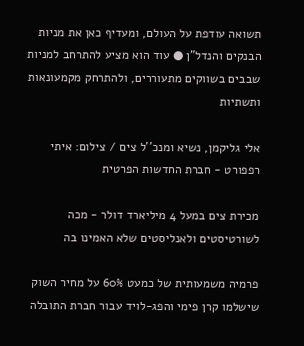תשואה עודפת על העולם, ומעדיף כאן את מניות הבנקים והנדל"ן ● עוד הוא מציע להתרחב למניות שבבים בשווקים מתעוררים, ולהתרחק מקמעונאות ותשתיות

אלי גליקמן, נשיא ומנכ''ל צים / צילום: איתי רפפורט - חברת החדשות הפרטית

מכירת צים במעל 4 מיליארד דולר - מכה לשורטיסטים ולאנליסטים שלא האמינו בה

פרמיה משמעותית של כמעט 60% על מחיר השוק שישלמו קרן פימי והפג-לויד עבור חברת התובלה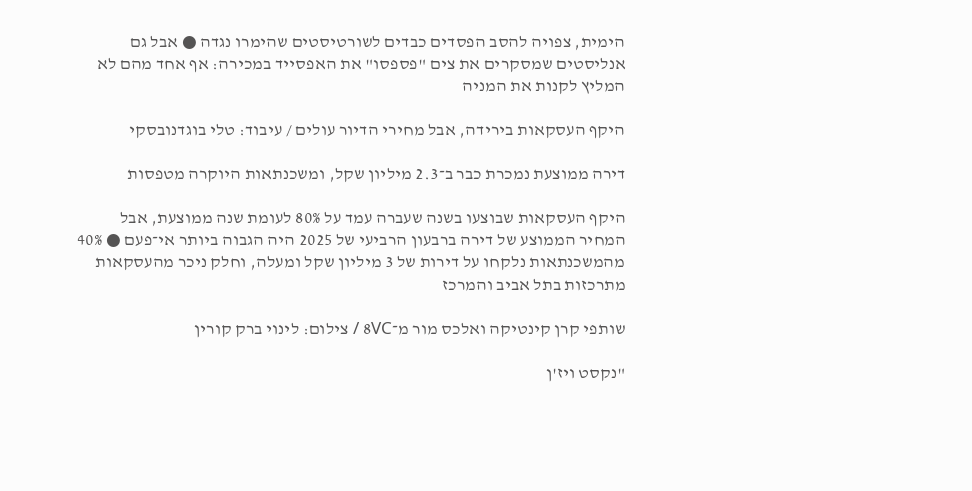הימית, צפויה להסב הפסדים כבדים לשורטיסטים שהימרו נגדה ● אבל גם אנליסטים שמסקרים את צים "פספסו" את האפסייד במכירה: אף אחד מהם לא המליץ לקנות את המניה

היקף העסקאות בירידה, אבל מחירי הדיור עולים / עיבוד: טלי בוגדנובסקי

דירה ממוצעת נמכרת כבר ב־2.3 מיליון שקל, ומשכנתאות היוקרה מטפסות

היקף העסקאות שבוצעו בשנה שעברה עמד על 80% לעומת שנה ממוצעת, אבל המחיר הממוצע של דירה ברבעון הרביעי של 2025 היה הגבוה ביותר אי־פעם ● 40% מהמשכנתאות נלקחו על דירות של 3 מיליון שקל ומעלה, וחלק ניכר מהעסקאות מתרכזות בתל אביב והמרכז

שותפי קרן קינטיקה ואלכס מור מ־8VC / צילום: לינוי ברק קורין

"נקסט ויז'ן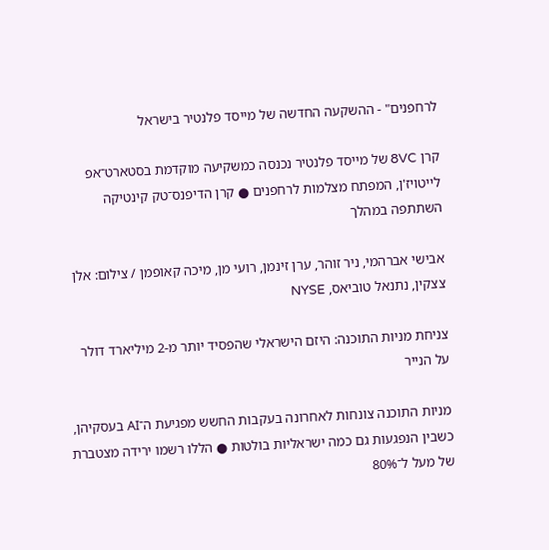לרחפנים" - ההשקעה החדשה של מייסד פלנטיר בישראל

קרן 8VC של מייסד פלנטיר נכנסה כמשקיעה מוקדמת בסטארט־אפ לייטויז'ן, המפתח מצלמות לרחפנים ● קרן הדיפנס־טק קינטיקה השתתפה במהלך

אבישי אברהמי, ניר זוהר, ערן זינמן, רועי מן, מיכה קאופמן / צילום: אלן צצקין, נתנאל טוביאס, NYSE

צניחת מניות התוכנה: היזם הישראלי שהפסיד יותר מ-2 מיליארד דולר על הנייר

מניות התוכנה צונחות לאחרונה בעקבות החשש מפגיעת ה־AI בעסקיהן, כשבין הנפגעות גם כמה ישראליות בולטות ● הללו רשמו ירידה מצטברת של מעל ל־80%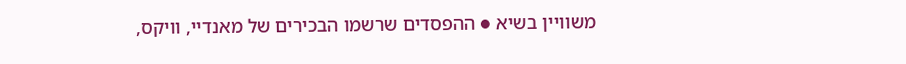משוויין בשיא ● ההפסדים שרשמו הבכירים של מאנדיי, וויקס,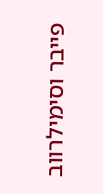פייבר וסימילרווב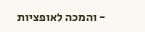- והמכה לאופציות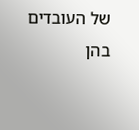של העובדים בהן